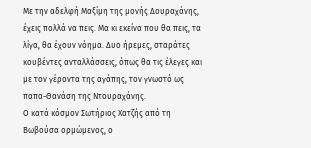Με την αδελφή Μαξίμη της μονής Δουραχάνης, έχεις πολλά να πεις. Μα κι εκείνα που θα πεις, τα λίγα, θα έχουν νόημα. Δυο ήρεμες, σταράτες κουβέντες ανταλλάσσεις, όπως θα τις έλεγες και με τον γέροντα της αγάπης, τον γνωστό ως παπα-Θανάση της Ντουραχάνης.
Ο κατά κόσμον Σωτήριος Χατζής από τη Βωβούσα ορμώμενος, ο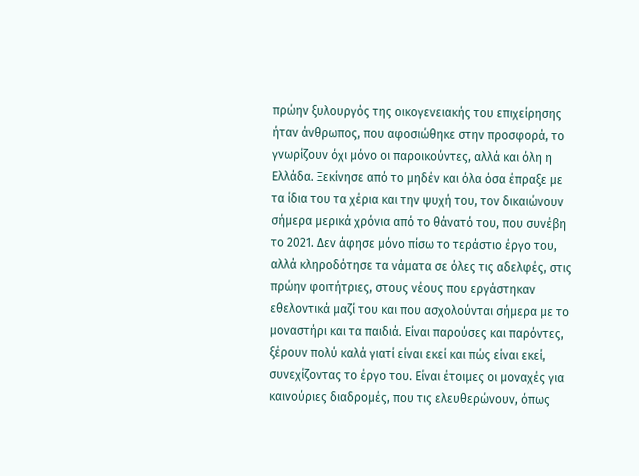πρώην ξυλουργός της οικογενειακής του επιχείρησης ήταν άνθρωπος, που αφοσιώθηκε στην προσφορά, το γνωρίζουν όχι μόνο οι παροικούντες, αλλά και όλη η Ελλάδα. Ξεκίνησε από το μηδέν και όλα όσα έπραξε με τα ίδια του τα χέρια και την ψυχή του, τον δικαιώνουν σήμερα μερικά χρόνια από το θάνατό του, που συνέβη το 2021. Δεν άφησε μόνο πίσω το τεράστιο έργο του, αλλά κληροδότησε τα νάματα σε όλες τις αδελφές, στις πρώην φοιτήτριες, στους νέους που εργάστηκαν εθελοντικά μαζί του και που ασχολούνται σήμερα με το μοναστήρι και τα παιδιά. Είναι παρούσες και παρόντες, ξέρουν πολύ καλά γιατί είναι εκεί και πώς είναι εκεί, συνεχίζοντας το έργο του. Είναι έτοιμες οι μοναχές για καινούριες διαδρομές, που τις ελευθερώνουν, όπως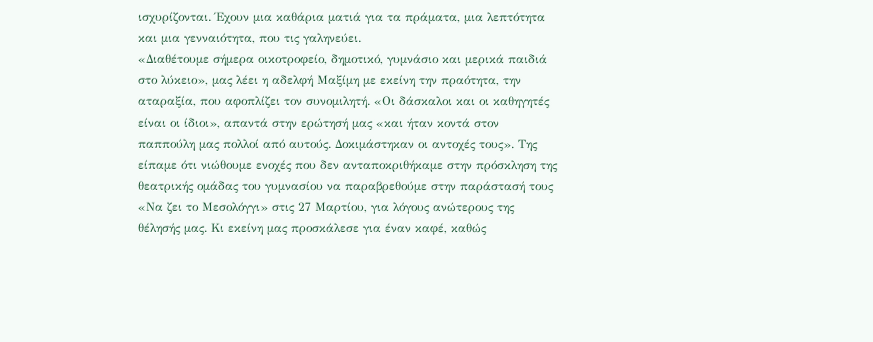ισχυρίζονται. Έχουν μια καθάρια ματιά για τα πράματα, μια λεπτότητα και μια γενναιότητα, που τις γαληνεύει.
«Διαθέτουμε σήμερα οικοτροφείο, δημοτικό, γυμνάσιο και μερικά παιδιά στο λύκειο», μας λέει η αδελφή Μαξίμη με εκείνη την πραότητα, την αταραξία, που αφοπλίζει τον συνομιλητή. «Οι δάσκαλοι και οι καθηγητές είναι οι ίδιοι», απαντά στην ερώτησή μας «και ήταν κοντά στον παππούλη μας πολλοί από αυτούς. Δοκιμάστηκαν οι αντοχές τους». Της είπαμε ότι νιώθουμε ενοχές που δεν ανταποκριθήκαμε στην πρόσκληση της θεατρικής ομάδας του γυμνασίου να παραβρεθούμε στην παράστασή τους «Να ζει το Μεσολόγγι» στις 27 Μαρτίου, για λόγους ανώτερους της θέλησής μας. Κι εκείνη μας προσκάλεσε για έναν καφέ, καθώς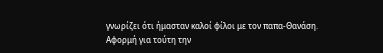γνωρίζει ότι ήμασταν καλοί φίλοι με τον παπα-Θανάση.
Αφορμή για τούτη την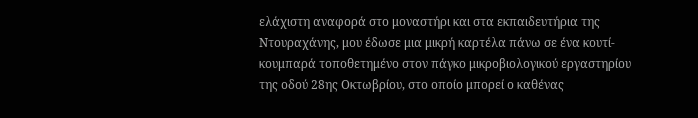ελάχιστη αναφορά στο μοναστήρι και στα εκπαιδευτήρια της Ντουραχάνης, μου έδωσε μια μικρή καρτέλα πάνω σε ένα κουτί-κουμπαρά τοποθετημένο στον πάγκο μικροβιολογικού εργαστηρίου της οδού 28ης Οκτωβρίου, στο οποίο μπορεί ο καθένας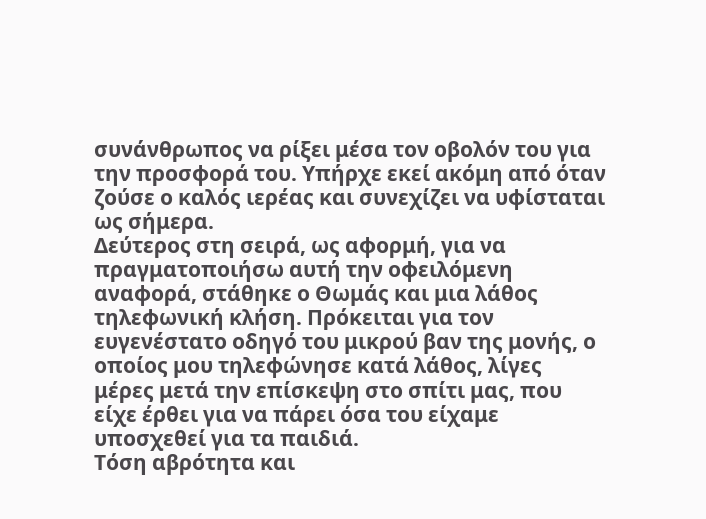συνάνθρωπος να ρίξει μέσα τον οβολόν του για την προσφορά του. Υπήρχε εκεί ακόμη από όταν ζούσε ο καλός ιερέας και συνεχίζει να υφίσταται ως σήμερα.
Δεύτερος στη σειρά, ως αφορμή, για να πραγματοποιήσω αυτή την οφειλόμενη αναφορά, στάθηκε ο Θωμάς και μια λάθος τηλεφωνική κλήση. Πρόκειται για τον ευγενέστατο οδηγό του μικρού βαν της μονής, ο οποίος μου τηλεφώνησε κατά λάθος, λίγες μέρες μετά την επίσκεψη στο σπίτι μας, που είχε έρθει για να πάρει όσα του είχαμε υποσχεθεί για τα παιδιά.
Τόση αβρότητα και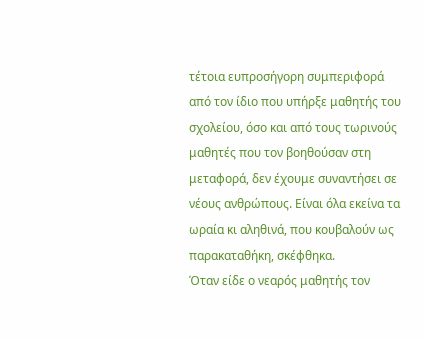τέτοια ευπροσήγορη συμπεριφορά από τον ίδιο που υπήρξε μαθητής του σχολείου, όσο και από τους τωρινούς μαθητές που τον βοηθούσαν στη μεταφορά, δεν έχουμε συναντήσει σε νέους ανθρώπους. Είναι όλα εκείνα τα ωραία κι αληθινά, που κουβαλούν ως παρακαταθήκη, σκέφθηκα.
Όταν είδε ο νεαρός μαθητής τον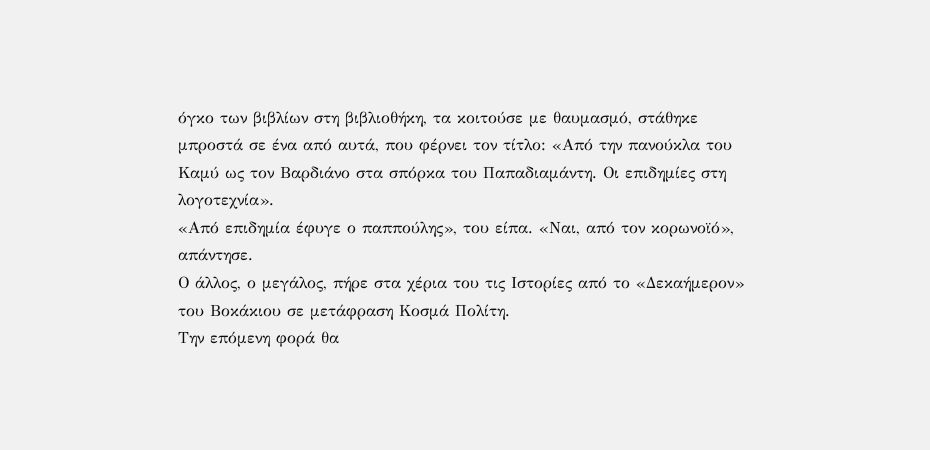όγκο των βιβλίων στη βιβλιοθήκη, τα κοιτούσε με θαυμασμό, στάθηκε μπροστά σε ένα από αυτά, που φέρνει τον τίτλο: «Από την πανούκλα του Καμύ ως τον Βαρδιάνο στα σπόρκα του Παπαδιαμάντη. Οι επιδημίες στη λογοτεχνία».
«Από επιδημία έφυγε ο παππούλης», του είπα. «Ναι, από τον κορωνοϊό», απάντησε.
Ο άλλος, ο μεγάλος, πήρε στα χέρια του τις Ιστορίες από το «Δεκαήμερον» του Βοκάκιου σε μετάφραση Κοσμά Πολίτη.
Την επόμενη φορά θα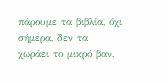πάρουμε τα βιβλία, όχι σήμερα, δεν τα χωράει το μικρό βαν,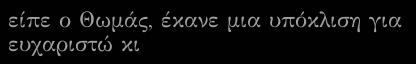είπε ο Θωμάς, έκανε μια υπόκλιση για ευχαριστώ κι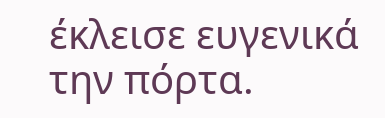έκλεισε ευγενικά την πόρτα.